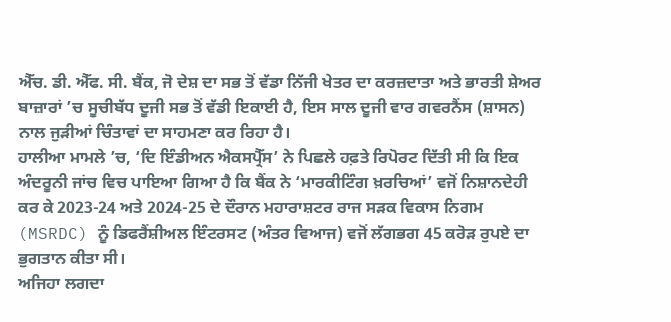ਐੱਚ. ਡੀ. ਐੱਫ. ਸੀ. ਬੈਂਕ, ਜੋ ਦੇਸ਼ ਦਾ ਸਭ ਤੋਂ ਵੱਡਾ ਨਿੱਜੀ ਖੇਤਰ ਦਾ ਕਰਜ਼ਦਾਤਾ ਅਤੇ ਭਾਰਤੀ ਸ਼ੇਅਰ ਬਾਜ਼ਾਰਾਂ ’ਚ ਸੂਚੀਬੱਧ ਦੂਜੀ ਸਭ ਤੋਂ ਵੱਡੀ ਇਕਾਈ ਹੈ, ਇਸ ਸਾਲ ਦੂਜੀ ਵਾਰ ਗਵਰਨੈਂਸ (ਸ਼ਾਸਨ) ਨਾਲ ਜੁੜੀਆਂ ਚਿੰਤਾਵਾਂ ਦਾ ਸਾਹਮਣਾ ਕਰ ਰਿਹਾ ਹੈ।
ਹਾਲੀਆ ਮਾਮਲੇ ’ਚ, ‘ਦਿ ਇੰਡੀਅਨ ਐਕਸਪ੍ਰੈੱਸ’ ਨੇ ਪਿਛਲੇ ਹਫ਼ਤੇ ਰਿਪੋਰਟ ਦਿੱਤੀ ਸੀ ਕਿ ਇਕ ਅੰਦਰੂਨੀ ਜਾਂਚ ਵਿਚ ਪਾਇਆ ਗਿਆ ਹੈ ਕਿ ਬੈਂਕ ਨੇ ‘ਮਾਰਕੀਟਿੰਗ ਖ਼ਰਚਿਆਂ’ ਵਜੋਂ ਨਿਸ਼ਾਨਦੇਹੀ ਕਰ ਕੇ 2023-24 ਅਤੇ 2024-25 ਦੇ ਦੌਰਾਨ ਮਹਾਰਾਸ਼ਟਰ ਰਾਜ ਸੜਕ ਵਿਕਾਸ ਨਿਗਮ (MSRDC) ਨੂੰ ਡਿਫਰੈਂਸ਼ੀਅਲ ਇੰਟਰਸਟ (ਅੰਤਰ ਵਿਆਜ) ਵਜੋਂ ਲੱਗਭਗ 45 ਕਰੋੜ ਰੁਪਏ ਦਾ ਭੁਗਤਾਨ ਕੀਤਾ ਸੀ।
ਅਜਿਹਾ ਲਗਦਾ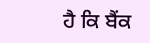ਹੈ ਕਿ ਬੈਂਕ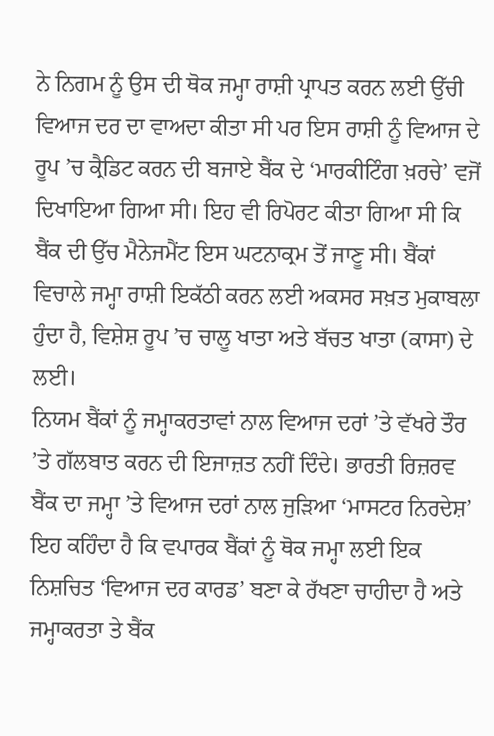ਨੇ ਨਿਗਮ ਨੂੰ ਉਸ ਦੀ ਥੋਕ ਜਮ੍ਹਾ ਰਾਸ਼ੀ ਪ੍ਰਾਪਤ ਕਰਨ ਲਈ ਉੱਚੀ ਵਿਆਜ ਦਰ ਦਾ ਵਾਅਦਾ ਕੀਤਾ ਸੀ ਪਰ ਇਸ ਰਾਸ਼ੀ ਨੂੰ ਵਿਆਜ ਦੇ ਰੂਪ ’ਚ ਕ੍ਰੈਡਿਟ ਕਰਨ ਦੀ ਬਜਾਏ ਬੈਂਕ ਦੇ ‘ਮਾਰਕੀਟਿੰਗ ਖ਼ਰਚੇ’ ਵਜੋਂ ਦਿਖਾਇਆ ਗਿਆ ਸੀ। ਇਹ ਵੀ ਰਿਪੋਰਟ ਕੀਤਾ ਗਿਆ ਸੀ ਕਿ ਬੈਂਕ ਦੀ ਉੱਚ ਮੈਨੇਜਮੈਂਟ ਇਸ ਘਟਨਾਕ੍ਰਮ ਤੋਂ ਜਾਣੂ ਸੀ। ਬੈਂਕਾਂ ਵਿਚਾਲੇ ਜਮ੍ਹਾ ਰਾਸ਼ੀ ਇਕੱਠੀ ਕਰਨ ਲਈ ਅਕਸਰ ਸਖ਼ਤ ਮੁਕਾਬਲਾ ਹੁੰਦਾ ਹੈ, ਵਿਸ਼ੇਸ਼ ਰੂਪ ’ਚ ਚਾਲੂ ਖਾਤਾ ਅਤੇ ਬੱਚਤ ਖਾਤਾ (ਕਾਸਾ) ਦੇ ਲਈ।
ਨਿਯਮ ਬੈਂਕਾਂ ਨੂੰ ਜਮ੍ਹਾਕਰਤਾਵਾਂ ਨਾਲ ਵਿਆਜ ਦਰਾਂ ’ਤੇ ਵੱਖਰੇ ਤੌਰ ’ਤੇ ਗੱਲਬਾਤ ਕਰਨ ਦੀ ਇਜਾਜ਼ਤ ਨਹੀਂ ਦਿੰਦੇ। ਭਾਰਤੀ ਰਿਜ਼ਰਵ ਬੈਂਕ ਦਾ ਜਮ੍ਹਾ ’ਤੇ ਵਿਆਜ ਦਰਾਂ ਨਾਲ ਜੁੜਿਆ ‘ਮਾਸਟਰ ਨਿਰਦੇਸ਼’ ਇਹ ਕਹਿੰਦਾ ਹੈ ਕਿ ਵਪਾਰਕ ਬੈਂਕਾਂ ਨੂੰ ਥੋਕ ਜਮ੍ਹਾ ਲਈ ਇਕ ਨਿਸ਼ਚਿਤ ‘ਵਿਆਜ ਦਰ ਕਾਰਡ’ ਬਣਾ ਕੇ ਰੱਖਣਾ ਚਾਹੀਦਾ ਹੈ ਅਤੇ ਜਮ੍ਹਾਕਰਤਾ ਤੇ ਬੈਂਕ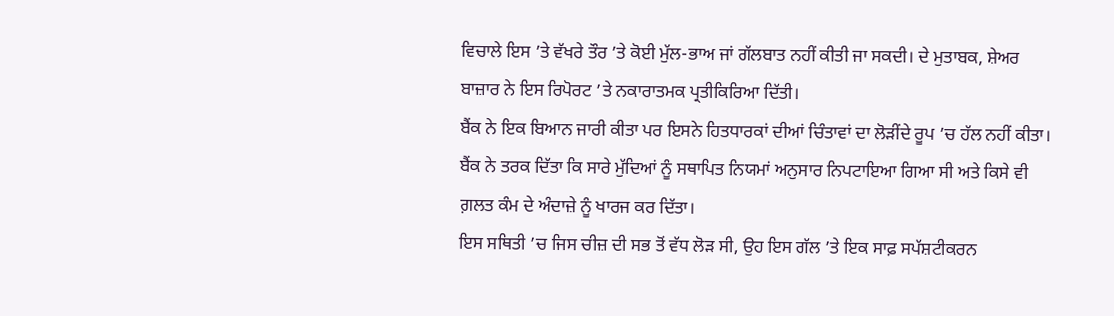ਵਿਚਾਲੇ ਇਸ ’ਤੇ ਵੱਖਰੇ ਤੌਰ ’ਤੇ ਕੋਈ ਮੁੱਲ-ਭਾਅ ਜਾਂ ਗੱਲਬਾਤ ਨਹੀਂ ਕੀਤੀ ਜਾ ਸਕਦੀ। ਦੇ ਮੁਤਾਬਕ, ਸ਼ੇਅਰ ਬਾਜ਼ਾਰ ਨੇ ਇਸ ਰਿਪੋਰਟ ’ਤੇ ਨਕਾਰਾਤਮਕ ਪ੍ਰਤੀਕਿਰਿਆ ਦਿੱਤੀ।
ਬੈਂਕ ਨੇ ਇਕ ਬਿਆਨ ਜਾਰੀ ਕੀਤਾ ਪਰ ਇਸਨੇ ਹਿਤਧਾਰਕਾਂ ਦੀਆਂ ਚਿੰਤਾਵਾਂ ਦਾ ਲੋੜੀਂਦੇ ਰੂਪ ’ਚ ਹੱਲ ਨਹੀਂ ਕੀਤਾ। ਬੈਂਕ ਨੇ ਤਰਕ ਦਿੱਤਾ ਕਿ ਸਾਰੇ ਮੁੱਦਿਆਂ ਨੂੰ ਸਥਾਪਿਤ ਨਿਯਮਾਂ ਅਨੁਸਾਰ ਨਿਪਟਾਇਆ ਗਿਆ ਸੀ ਅਤੇ ਕਿਸੇ ਵੀ ਗ਼ਲਤ ਕੰਮ ਦੇ ਅੰਦਾਜ਼ੇ ਨੂੰ ਖਾਰਜ ਕਰ ਦਿੱਤਾ।
ਇਸ ਸਥਿਤੀ ’ਚ ਜਿਸ ਚੀਜ਼ ਦੀ ਸਭ ਤੋਂ ਵੱਧ ਲੋੜ ਸੀ, ਉਹ ਇਸ ਗੱਲ ’ਤੇ ਇਕ ਸਾਫ਼ ਸਪੱਸ਼ਟੀਕਰਨ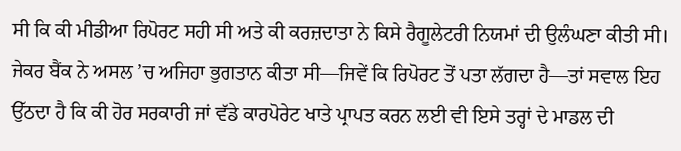ਸੀ ਕਿ ਕੀ ਮੀਡੀਆ ਰਿਪੋਰਟ ਸਹੀ ਸੀ ਅਤੇ ਕੀ ਕਰਜ਼ਦਾਤਾ ਨੇ ਕਿਸੇ ਰੈਗੂਲੇਟਰੀ ਨਿਯਮਾਂ ਦੀ ਉਲੰਘਣਾ ਕੀਤੀ ਸੀ। ਜੇਕਰ ਬੈਂਕ ਨੇ ਅਸਲ ’ਚ ਅਜਿਹਾ ਭੁਗਤਾਨ ਕੀਤਾ ਸੀ—ਜਿਵੇਂ ਕਿ ਰਿਪੋਰਟ ਤੋਂ ਪਤਾ ਲੱਗਦਾ ਹੈ—ਤਾਂ ਸਵਾਲ ਇਹ ਉੱਠਦਾ ਹੈ ਕਿ ਕੀ ਹੋਰ ਸਰਕਾਰੀ ਜਾਂ ਵੱਡੇ ਕਾਰਪੋਰੇਟ ਖਾਤੇ ਪ੍ਰਾਪਤ ਕਰਨ ਲਈ ਵੀ ਇਸੇ ਤਰ੍ਹਾਂ ਦੇ ਮਾਡਲ ਦੀ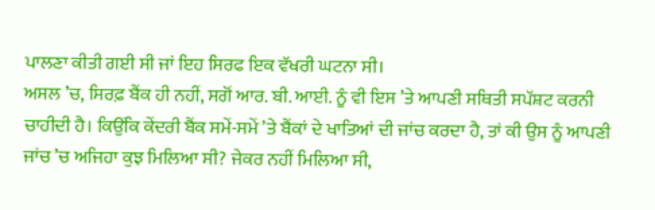ਪਾਲਣਾ ਕੀਤੀ ਗਈ ਸੀ ਜਾਂ ਇਹ ਸਿਰਫ ਇਕ ਵੱਖਰੀ ਘਟਨਾ ਸੀ।
ਅਸਲ ’ਚ, ਸਿਰਫ਼ ਬੈਂਕ ਹੀ ਨਹੀਂ, ਸਗੋਂ ਆਰ. ਬੀ. ਆਈ. ਨੂੰ ਵੀ ਇਸ ’ਤੇ ਆਪਣੀ ਸਥਿਤੀ ਸਪੱਸ਼ਟ ਕਰਨੀ ਚਾਹੀਦੀ ਹੈ। ਕਿਉਂਕਿ ਕੇਂਦਰੀ ਬੈਂਕ ਸਮੇਂ-ਸਮੇਂ ’ਤੇ ਬੈਂਕਾਂ ਦੇ ਖਾਤਿਆਂ ਦੀ ਜਾਂਚ ਕਰਦਾ ਹੈ, ਤਾਂ ਕੀ ਉਸ ਨੂੰ ਆਪਣੀ ਜਾਂਚ ’ਚ ਅਜਿਹਾ ਕੁਝ ਮਿਲਿਆ ਸੀ? ਜੇਕਰ ਨਹੀਂ ਮਿਲਿਆ ਸੀ,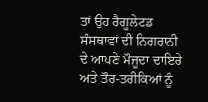ਤਾਂ ਉਹ ਰੈਗੂਲੇਟਡ ਸੰਸਥਾਵਾਂ ਦੀ ਨਿਗਰਾਨੀ ਦੇ ਆਪਣੇ ਮੌਜੂਦਾ ਦਾਇਰੇ ਅਤੇ ਤੌਰ-ਤਰੀਕਿਆਂ ਨੂੰ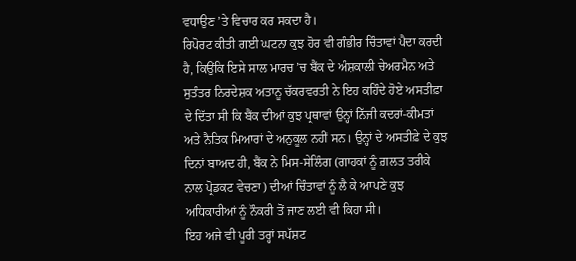ਵਧਾਉਣ ’ਤੇ ਵਿਚਾਰ ਕਰ ਸਕਦਾ ਹੈ।
ਰਿਪੋਰਟ ਕੀਤੀ ਗਈ ਘਟਨਾ ਕੁਝ ਹੋਰ ਵੀ ਗੰਭੀਰ ਚਿੰਤਾਵਾਂ ਪੈਦਾ ਕਰਦੀ ਹੈ, ਕਿਉਂਕਿ ਇਸੇ ਸਾਲ ਮਾਰਚ ’ਚ ਬੈਂਕ ਦੇ ਅੰਸ਼ਕਾਲੀ ਚੇਅਰਮੈਨ ਅਤੇ ਸੁਤੰਤਰ ਨਿਰਦੇਸ਼ਕ ਅਤਾਨੂ ਚੱਕਰਵਰਤੀ ਨੇ ਇਹ ਕਹਿੰਦੇ ਹੋਏ ਅਸਤੀਫ਼ਾ ਦੇ ਦਿੱਤਾ ਸੀ ਕਿ ਬੈਂਕ ਦੀਆਂ ਕੁਝ ਪ੍ਰਥਾਵਾਂ ਉਨ੍ਹਾਂ ਨਿੱਜੀ ਕਦਰਾਂ-ਕੀਮਤਾਂ ਅਤੇ ਨੈਤਿਕ ਮਿਆਰਾਂ ਦੇ ਅਨੁਕੂਲ ਨਹੀਂ ਸਨ। ਉਨ੍ਹਾਂ ਦੇ ਅਸਤੀਫ਼ੇ ਦੇ ਕੁਝ ਦਿਨਾਂ ਬਾਅਦ ਹੀ, ਬੈਂਕ ਨੇ ਮਿਸ-ਸੇਲਿੰਗ (ਗਾਹਕਾਂ ਨੂੰ ਗ਼ਲਤ ਤਰੀਕੇ ਨਾਲ ਪ੍ਰੋਡਕਟ ਵੇਚਣਾ) ਦੀਆਂ ਚਿੰਤਾਵਾਂ ਨੂੰ ਲੈ ਕੇ ਆਪਣੇ ਕੁਝ ਅਧਿਕਾਰੀਆਂ ਨੂੰ ਨੌਕਰੀ ਤੋਂ ਜਾਣ ਲਈ ਵੀ ਕਿਹਾ ਸੀ।
ਇਹ ਅਜੇ ਵੀ ਪੂਰੀ ਤਰ੍ਹਾਂ ਸਪੱਸ਼ਟ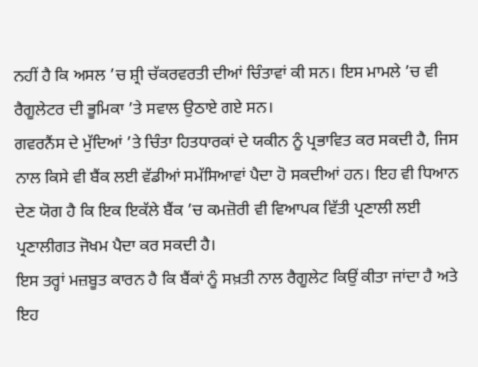ਨਹੀਂ ਹੈ ਕਿ ਅਸਲ ’ਚ ਸ਼੍ਰੀ ਚੱਕਰਵਰਤੀ ਦੀਆਂ ਚਿੰਤਾਵਾਂ ਕੀ ਸਨ। ਇਸ ਮਾਮਲੇ ’ਚ ਵੀ ਰੈਗੂਲੇਟਰ ਦੀ ਭੂਮਿਕਾ ’ਤੇ ਸਵਾਲ ਉਠਾਏ ਗਏ ਸਨ।
ਗਵਰਨੈਂਸ ਦੇ ਮੁੱਦਿਆਂ ’ਤੇ ਚਿੰਤਾ ਹਿਤਧਾਰਕਾਂ ਦੇ ਯਕੀਨ ਨੂੰ ਪ੍ਰਭਾਵਿਤ ਕਰ ਸਕਦੀ ਹੈ, ਜਿਸ ਨਾਲ ਕਿਸੇ ਵੀ ਬੈਂਕ ਲਈ ਵੱਡੀਆਂ ਸਮੱਸਿਆਵਾਂ ਪੈਦਾ ਹੋ ਸਕਦੀਆਂ ਹਨ। ਇਹ ਵੀ ਧਿਆਨ ਦੇਣ ਯੋਗ ਹੈ ਕਿ ਇਕ ਇਕੱਲੇ ਬੈਂਕ ’ਚ ਕਮਜ਼ੋਰੀ ਵੀ ਵਿਆਪਕ ਵਿੱਤੀ ਪ੍ਰਣਾਲੀ ਲਈ ਪ੍ਰਣਾਲੀਗਤ ਜੋਖਮ ਪੈਦਾ ਕਰ ਸਕਦੀ ਹੈ।
ਇਸ ਤਰ੍ਹਾਂ ਮਜ਼ਬੂਤ ਕਾਰਨ ਹੈ ਕਿ ਬੈਂਕਾਂ ਨੂੰ ਸਖ਼ਤੀ ਨਾਲ ਰੈਗੂਲੇਟ ਕਿਉਂ ਕੀਤਾ ਜਾਂਦਾ ਹੈ ਅਤੇ ਇਹ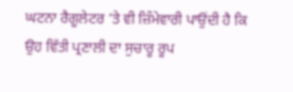ਘਟਨਾ ਰੈਗੂਲੇਟਰ ’ਤੇ ਵੀ ਜ਼ਿੰਮੇਵਾਰੀ ਪਾਉਂਦੀ ਹੈ ਕਿ ਉਹ ਵਿੱਤੀ ਪ੍ਰਣਾਲੀ ਦਾ ਸੁਚਾਰੂ ਰੂਪ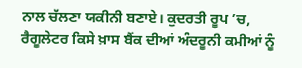ਨਾਲ ਚੱਲਣਾ ਯਕੀਨੀ ਬਣਾਏ। ਕੁਦਰਤੀ ਰੂਪ ’ਚ, ਰੈਗੂਲੇਟਰ ਕਿਸੇ ਖ਼ਾਸ ਬੈਂਕ ਦੀਆਂ ਅੰਦਰੂਨੀ ਕਮੀਆਂ ਨੂੰ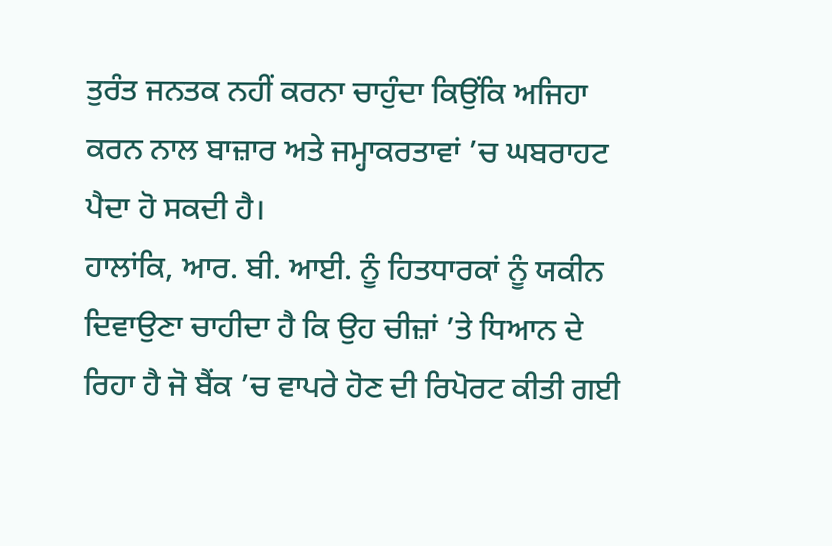ਤੁਰੰਤ ਜਨਤਕ ਨਹੀਂ ਕਰਨਾ ਚਾਹੁੰਦਾ ਕਿਉਂਕਿ ਅਜਿਹਾ ਕਰਨ ਨਾਲ ਬਾਜ਼ਾਰ ਅਤੇ ਜਮ੍ਹਾਕਰਤਾਵਾਂ ’ਚ ਘਬਰਾਹਟ ਪੈਦਾ ਹੋ ਸਕਦੀ ਹੈ।
ਹਾਲਾਂਕਿ, ਆਰ. ਬੀ. ਆਈ. ਨੂੰ ਹਿਤਧਾਰਕਾਂ ਨੂੰ ਯਕੀਨ ਦਿਵਾਉਣਾ ਚਾਹੀਦਾ ਹੈ ਕਿ ਉਹ ਚੀਜ਼ਾਂ ’ਤੇ ਧਿਆਨ ਦੇ ਰਿਹਾ ਹੈ ਜੋ ਬੈਂਕ ’ਚ ਵਾਪਰੇ ਹੋਣ ਦੀ ਰਿਪੋਰਟ ਕੀਤੀ ਗਈ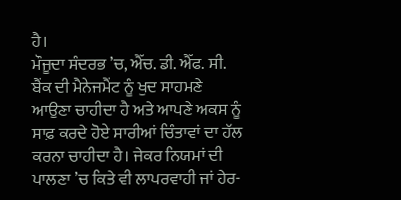ਹੈ।
ਮੌਜੂਦਾ ਸੰਦਰਭ ’ਚ, ਐੱਚ. ਡੀ. ਐੱਫ. ਸੀ. ਬੈਂਕ ਦੀ ਮੈਨੇਜਮੈਂਟ ਨੂੰ ਖੁਦ ਸਾਹਮਣੇ ਆਉਣਾ ਚਾਹੀਦਾ ਹੈ ਅਤੇ ਆਪਣੇ ਅਕਸ ਨੂੰ ਸਾਫ਼ ਕਰਦੇ ਹੋਏ ਸਾਰੀਆਂ ਚਿੰਤਾਵਾਂ ਦਾ ਹੱਲ ਕਰਨਾ ਚਾਹੀਦਾ ਹੈ। ਜੇਕਰ ਨਿਯਮਾਂ ਦੀ ਪਾਲਣਾ ’ਚ ਕਿਤੇ ਵੀ ਲਾਪਰਵਾਹੀ ਜਾਂ ਹੇਰ-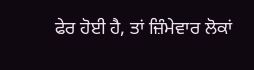ਫੇਰ ਹੋਈ ਹੈ, ਤਾਂ ਜ਼ਿੰਮੇਵਾਰ ਲੋਕਾਂ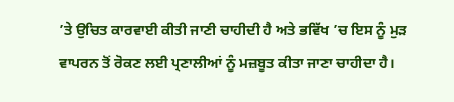’ਤੇ ਉਚਿਤ ਕਾਰਵਾਈ ਕੀਤੀ ਜਾਣੀ ਚਾਹੀਦੀ ਹੈ ਅਤੇ ਭਵਿੱਖ ’ਚ ਇਸ ਨੂੰ ਮੁੜ ਵਾਪਰਨ ਤੋਂ ਰੋਕਣ ਲਈ ਪ੍ਰਣਾਲੀਆਂ ਨੂੰ ਮਜ਼ਬੂਤ ਕੀਤਾ ਜਾਣਾ ਚਾਹੀਦਾ ਹੈ।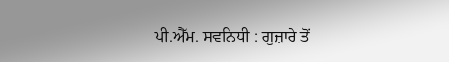ਪੀ.ਐੱਮ. ਸਵਨਿਧੀ : ਗੁਜ਼ਾਰੇ ਤੋਂ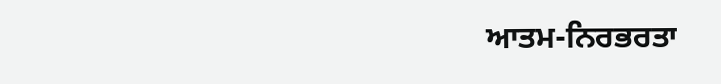ਆਤਮ-ਨਿਰਭਰਤਾ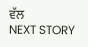ਵੱਲ
NEXT STORY